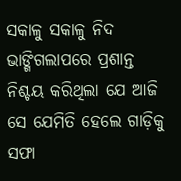ସକାଳୁ ସକାଳୁ ନିଦ ଭାଙ୍ଗିଗଲାପରେ ପ୍ରଶାନ୍ତ ନିଶ୍ଚୟ କରିଥିଲା ଯେ ଆଜି ସେ ଯେମିତି ହେଲେ ଗାଡ଼ିକୁ ସଫା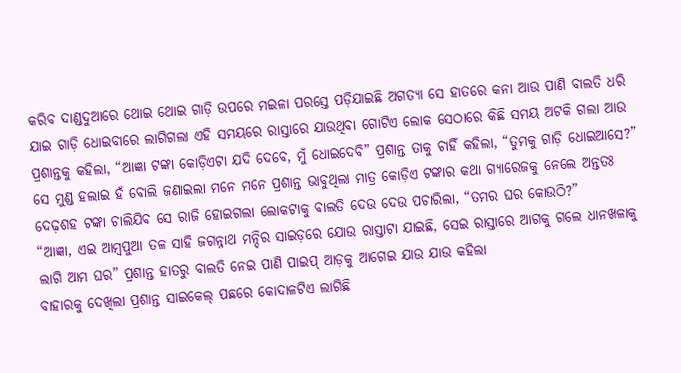କରିବ ଦାଣ୍ଡଦୁଆରେ ଥୋଇ ଥୋଇ ଗାଡ଼ି ଉପରେ ମଇଳା ପରସ୍ତେ ପଡ଼ିଯାଇଛି ଅଗତ୍ୟା ସେ ହାତରେ କନା ଆଉ ପାଣି ବାଲତି ଧରି ଯାଇ ଗାଡ଼ି ଧୋଇବାରେ ଲାଗିଗଲା ଏହି ସମୟରେ ରାସ୍ତାରେ ଯାଉଥିବା ଗୋଟିଏ ଲୋକ ସେଠାରେ କିଛି ସମୟ ଅଟକି ଗଲା ଆଉ ପ୍ରଶାନ୍ତକୁ କହିଲା, “ଆଜ୍ଞା ଟଙ୍କା କୋଡ଼ିଏଟା ଯଦି ଦେବେ, ମୁଁ ଧୋଇଦେବି” ପ୍ରଶାନ୍ତ ତାକୁ ଚାହିଁ କହିଲା, “ତୁମକୁ ଗାଡ଼ି ଧୋଇଆସେ?” ସେ ମୁଣ୍ଡ ହଲାଇ ହଁ ବୋଲି ଜଣାଇଲା ମନେ ମନେ ପ୍ରଶାନ୍ତ ଭାବୁଥିଲା ମାତ୍ର କୋଡ଼ିଏ ଟଙ୍କାର କଥା ଗ୍ୟାରେଜକୁ ନେଲେ ଅନ୍ତତଃ ଦେଢ଼ଶହ ଟଙ୍କା ଚାଲିଯିବ ସେ ରାଜି ହୋଇଗଲା ଲୋକଟାକୁ ବାଲତି ଦେଉ ଦେଉ ପଚାରିଲା, “ତମର ଘର କୋଉଠି?”
“ଆଜ୍ଞା, ଏଇ ଆମ୍ବପୁଆ ତଳ ସାହି ଜଗନ୍ନାଥ ମନ୍ଦିର ସାଇଡ଼ରେ ଯୋଉ ରାସ୍ତାଟା ଯାଇଛି, ସେଇ ରାସ୍ତାରେ ଆଗକୁ ଗଲେ ଧାନଖଳାକୁ ଲାଗି ଆମ ଘର” ପ୍ରଶାନ୍ତ ହାତରୁ ବାଲତି ନେଇ ପାଣି ପାଇପ୍ ଆଡ଼କୁ ଆଗେଇ ଯାଉ ଯାଉ କହିଲା
ବାହାରକୁ ଦେଖିଲା ପ୍ରଶାନ୍ତ ସାଇକେଲ୍ ପଛରେ କୋଦାଳଟିଏ ଲାଗିଛି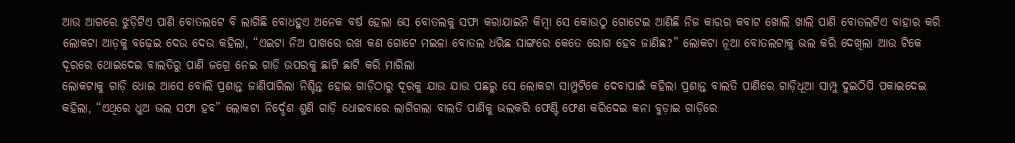ଆଉ ଆଗରେ ଝୁଡ଼ିଟିଏ ପାଣି ବୋତଲଟେ ବି ଲାଗିଛି ବୋଧହୁଏ ଅନେକ ବର୍ଷ ହେଲା ସେ ବୋତଲକୁ ସଫା କରାଯାଇନି କିମ୍ବା ସେ କୋଉଠୁ ଗୋଟେଇ ଆଣିଛି ନିଜ କାରର କବାଟ ଖୋଲି ଖାଲି ପାଣି ବୋତଲଟିଏ ବାହାର କରି ଲୋକଟା ଆଡ଼କୁ ବଢ଼େଇ ଦେଉ ଦେଉ କହିଲା, “ଏଇଟା ନିଅ ପାଖରେ ରଖ କଣ ଗୋଟେ ମଇଳା ବୋତଲ ଧରିଛ ସାଙ୍ଗରେ କେତେ ରୋଗ ହେବ ଜାଣିଛ?” ଲୋକଟା ନୂଆ ବୋତଲଟାକୁ ଭଲ କରି ଦେଖିଲା ଆଉ ଟିକେ ଦୂରରେ ଥୋଇଦେଇ ବାଲତିରୁ ପାଣି ଜଗ୍ରେ ନେଇ ଗାଡ଼ି ଉପରକୁ ଛାଟି ଛାଟି କରି ମାରିଲା
ଲୋକଟାକୁ ଗାଡ଼ି ଧୋଇ ଆସେ ବୋଲି ପ୍ରଶାନ୍ତ ଜାଣିପାରିଲା ନିଶ୍ଚିନ୍ତ ହୋଇ ଗାଡ଼ିଠାରୁ ଦୂରକୁ ଯାଉ ଯାଉ ପଛରୁ ସେ ଲୋକଟା ସାମ୍ପୁଟିକେ ଦେବାପାଇଁ କହିଲା ପ୍ରଶାନ୍ତ ବାଲତି ପାଣିରେ ଗାଡ଼ିଧୂଆ ସାମ୍ପୁ ଦୁଇଠିପି ପକାଇଦେଇ କହିଲା, “ଏଥିରେ ଧୁଅ ଭଲ ସଫା ହବ” ଲୋକଟା ନିର୍ଦ୍ଦେଶ ଶୁଣି ଗାଡ଼ି ଧୋଇବାରେ ଲାଗିଗଲା ବାଲତି ପାଣିକୁ ଭଲକରି ଫେଣ୍ଟି ଫେଣ କରିଦେଇ କନା ବୁଡ଼ାଇ ଗାଡ଼ିରେ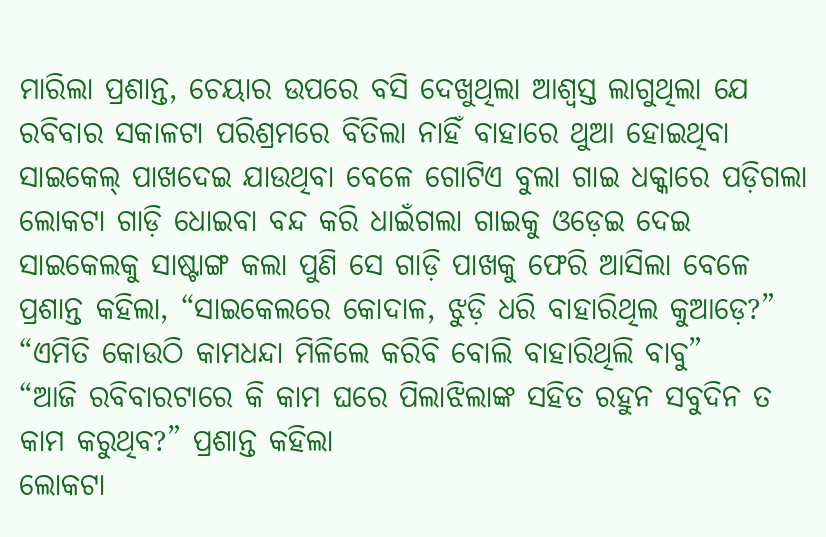ମାରିଲା ପ୍ରଶାନ୍ତ, ଚେୟାର ଉପରେ ବସି ଦେଖୁଥିଲା ଆଶ୍ବସ୍ତ ଲାଗୁଥିଲା ଯେ ରବିବାର ସକାଳଟା ପରିଶ୍ରମରେ ବିତିଲା ନାହିଁ ବାହାରେ ଥୁଆ ହୋଇଥିବା ସାଇକେଲ୍ ପାଖଦେଇ ଯାଉଥିବା ବେଳେ ଗୋଟିଏ ବୁଲା ଗାଇ ଧକ୍କାରେ ପଡ଼ିଗଲା ଲୋକଟା ଗାଡ଼ି ଧୋଇବା ବନ୍ଦ କରି ଧାଇଁଗଲା ଗାଇକୁ ଓଡ଼େଇ ଦେଇ ସାଇକେଲକୁ ସାଷ୍ଟାଙ୍ଗ କଲା ପୁଣି ସେ ଗାଡ଼ି ପାଖକୁ ଫେରି ଆସିଲା ବେଳେ ପ୍ରଶାନ୍ତ କହିଲା, “ସାଇକେଲରେ କୋଦାଳ, ଝୁଡ଼ି ଧରି ବାହାରିଥିଲ କୁଆଡ଼େ?”
“ଏମିତି କୋଉଠି କାମଧନ୍ଦା ମିଳିଲେ କରିବି ବୋଲି ବାହାରିଥିଲି ବାବୁ”
“ଆଜି ରବିବାରଟାରେ କି କାମ ଘରେ ପିଲାଝିଲାଙ୍କ ସହିତ ରହୁନ ସବୁଦିନ ତ କାମ କରୁଥିବ?” ପ୍ରଶାନ୍ତ କହିଲା
ଲୋକଟା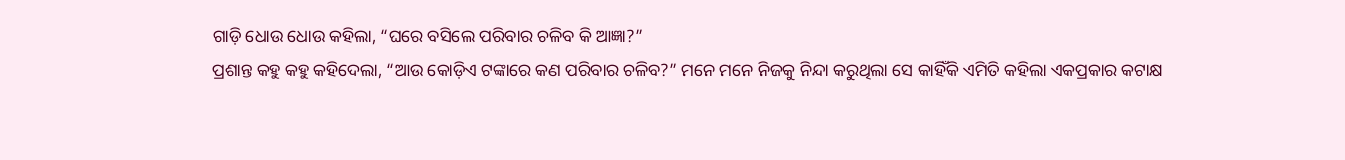ଗାଡ଼ି ଧୋଉ ଧୋଉ କହିଲା, “ଘରେ ବସିଲେ ପରିବାର ଚଳିବ କି ଆଜ୍ଞା?”
ପ୍ରଶାନ୍ତ କହୁ କହୁ କହିଦେଲା, “ଆଉ କୋଡ଼ିଏ ଟଙ୍କାରେ କଣ ପରିବାର ଚଳିବ?” ମନେ ମନେ ନିଜକୁ ନିନ୍ଦା କରୁଥିଲା ସେ କାହିଁକି ଏମିତି କହିଲା ଏକପ୍ରକାର କଟାକ୍ଷ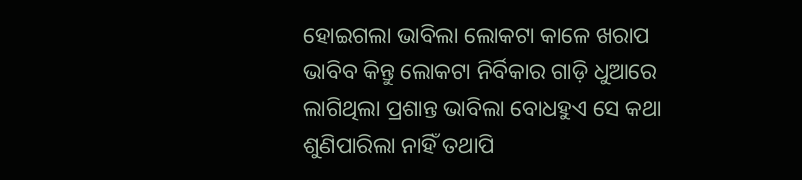ହୋଇଗଲା ଭାବିଲା ଲୋକଟା କାଳେ ଖରାପ ଭାବିବ କିନ୍ତୁ ଲୋକଟା ନିର୍ବିକାର ଗାଡ଼ି ଧୁଆରେ ଲାଗିଥିଲା ପ୍ରଶାନ୍ତ ଭାବିଲା ବୋଧହୁଏ ସେ କଥା ଶୁଣିପାରିଲା ନାହିଁ ତଥାପି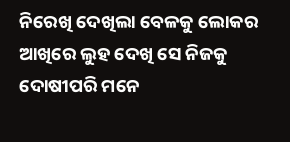ନିରେଖି ଦେଖିଲା ବେଳକୁ ଲୋକର ଆଖିରେ ଲୁହ ଦେଖି ସେ ନିଜକୁ ଦୋଷୀପରି ମନେ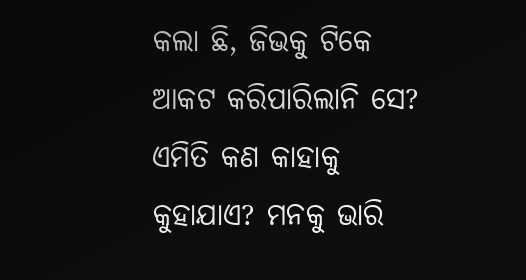କଲା ଛି, ଜିଭକୁ ଟିକେ ଆକଟ କରିପାରିଲାନି ସେ? ଏମିତି କଣ କାହାକୁ କୁହାଯାଏ? ମନକୁ ଭାରି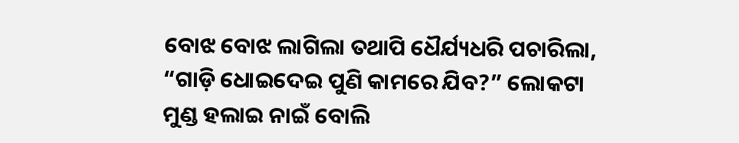ବୋଝ ବୋଝ ଲାଗିଲା ତଥାପି ଧୈର୍ଯ୍ୟଧରି ପଚାରିଲା, “ଗାଡ଼ି ଧୋଇଦେଇ ପୁଣି କାମରେ ଯିବ?” ଲୋକଟା ମୁଣ୍ଡ ହଲାଇ ନାଇଁ ବୋଲି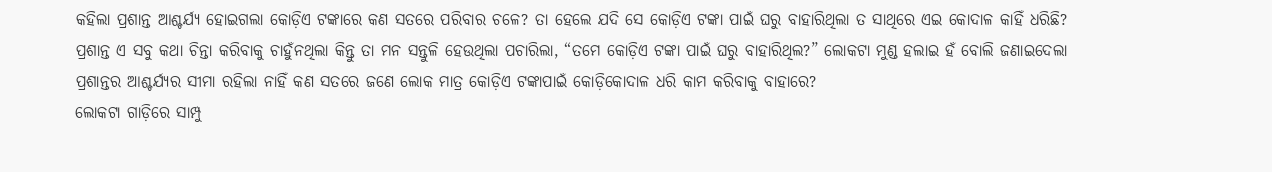କହିଲା ପ୍ରଶାନ୍ତ ଆଶ୍ଚର୍ଯ୍ୟ ହୋଇଗଲା କୋଡ଼ିଏ ଟଙ୍କାରେ କଣ ସତରେ ପରିବାର ଚଳେ? ତା ହେଲେ ଯଦି ସେ କୋଡ଼ିଏ ଟଙ୍କା ପାଇଁ ଘରୁ ବାହାରିଥିଲା ତ ସାଥିରେ ଏଇ କୋଦାଳ କାହିଁ ଧରିଛି? ପ୍ରଶାନ୍ତ ଏ ସବୁ କଥା ଚିନ୍ତା କରିବାକୁ ଚାହୁଁନଥିଲା କିନ୍ତୁ ତା ମନ ସନ୍ତୁଳି ହେଉଥିଲା ପଚାରିଲା, “ତମେ କୋଡ଼ିଏ ଟଙ୍କା ପାଇଁ ଘରୁ ବାହାରିଥିଲ?” ଲୋକଟା ମୁଣ୍ଡ ହଲାଇ ହଁ ବୋଲି ଜଣାଇଦେଲା ପ୍ରଶାନ୍ତର ଆଶ୍ଚର୍ଯ୍ୟର ସୀମା ରହିଲା ନାହିଁ କଣ ସତରେ ଜଣେ ଲୋକ ମାତ୍ର କୋଡ଼ିଏ ଟଙ୍କାପାଇଁ କୋଡ଼ିକୋଦାଳ ଧରି କାମ କରିବାକୁ ବାହାରେ?
ଲୋକଟା ଗାଡ଼ିରେ ସାମ୍ପୁ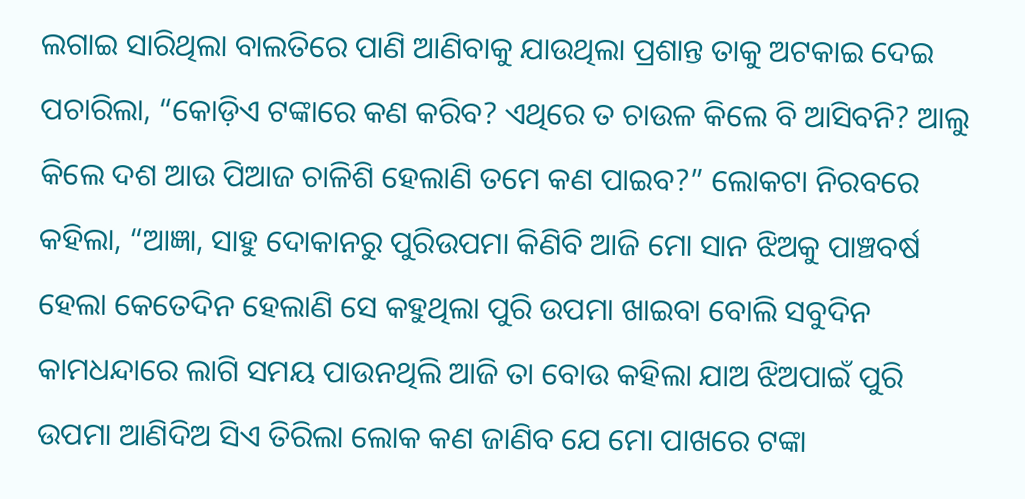ଲଗାଇ ସାରିଥିଲା ବାଲତିରେ ପାଣି ଆଣିବାକୁ ଯାଉଥିଲା ପ୍ରଶାନ୍ତ ତାକୁ ଅଟକାଇ ଦେଇ ପଚାରିଲା, “କୋଡ଼ିଏ ଟଙ୍କାରେ କଣ କରିବ? ଏଥିରେ ତ ଚାଉଳ କିଲେ ବି ଆସିବନି? ଆଲୁ କିଲେ ଦଶ ଆଉ ପିଆଜ ଚାଳିଶି ହେଲାଣି ତମେ କଣ ପାଇବ?” ଲୋକଟା ନିରବରେ କହିଲା, “ଆଜ୍ଞା, ସାହୁ ଦୋକାନରୁ ପୁରିଉପମା କିଣିବି ଆଜି ମୋ ସାନ ଝିଅକୁ ପାଞ୍ଚବର୍ଷ ହେଲା କେତେଦିନ ହେଲାଣି ସେ କହୁଥିଲା ପୁରି ଉପମା ଖାଇବା ବୋଲି ସବୁଦିନ କାମଧନ୍ଦାରେ ଲାଗି ସମୟ ପାଉନଥିଲି ଆଜି ତା ବୋଉ କହିଲା ଯାଅ ଝିଅପାଇଁ ପୁରି ଉପମା ଆଣିଦିଅ ସିଏ ତିରିଲା ଲୋକ କଣ ଜାଣିବ ଯେ ମୋ ପାଖରେ ଟଙ୍କା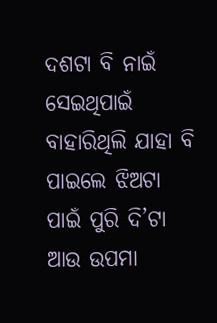ଦଶଟା ବି ନାଇଁ ସେଇଥିପାଇଁ ବାହାରିଥିଲି ଯାହା ବି ପାଇଲେ ଝିଅଟା ପାଇଁ ପୁରି ଦି’ଟା ଆଉ ଉପମା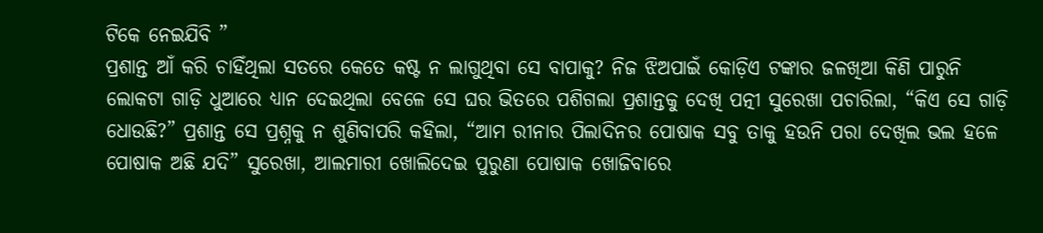ଟିକେ ନେଇଯିବି ”
ପ୍ରଶାନ୍ତ ଆଁ କରି ଚାହିଁଥିଲା ସତରେ କେତେ କଷ୍ଟ ନ ଲାଗୁଥିବା ସେ ବାପାକୁ? ନିଜ ଝିଅପାଇଁ କୋଡ଼ିଏ ଟଙ୍କାର ଜଳଖିଆ କିଣି ପାରୁନି ଲୋକଟା ଗାଡ଼ି ଧୁଆରେ ଧ୍ୟାନ ଦେଇଥିଲା ବେଳେ ସେ ଘର ଭିତରେ ପଶିଗଲା ପ୍ରଶାନ୍ତକୁ ଦେଖି ପତ୍ନୀ ସୁରେଖା ପଚାରିଲା, “କିଏ ସେ ଗାଡ଼ି ଧୋଉଛି?” ପ୍ରଶାନ୍ତ ସେ ପ୍ରଶ୍ନକୁ ନ ଶୁଣିବାପରି କହିଲା, “ଆମ ରୀନାର ପିଲାଦିନର ପୋଷାକ ସବୁ ତାକୁ ହଉନି ପରା ଦେଖିଲ ଭଲ ହଳେ ପୋଷାକ ଅଛି ଯଦି” ସୁରେଖା, ଆଲମାରୀ ଖୋଲିଦେଇ ପୁରୁଣା ପୋଷାକ ଖୋଜିବାରେ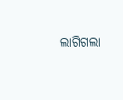ଲାଗିଗଲା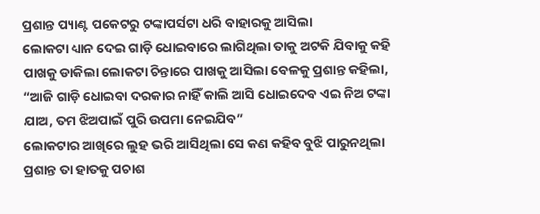ପ୍ରଶାନ୍ତ ପ୍ୟାଣ୍ଟ ପକେଟରୁ ଟଙ୍କାପର୍ସଟା ଧରି ବାହାରକୁ ଆସିଲା
ଲୋକଟା ଧ୍ୟାନ ଦେଇ ଗାଡ଼ି ଧୋଇବାରେ ଲାଗିଥିଲା ତାକୁ ଅଟକି ଯିବାକୁ କହି ପାଖକୁ ଡାକିଲା ଲୋକଟା ଚିନ୍ତାରେ ପାଖକୁ ଆସିଲା ବେଳକୁ ପ୍ରଶାନ୍ତ କହିଲା, “ଆଜି ଗାଡ଼ି ଧୋଇବା ଦରକାର ନାହିଁ କାଲି ଆସି ଧୋଇଦେବ ଏଇ ନିଅ ଟଙ୍କା ଯାଅ, ତମ ଝିଅପାଇଁ ପୁରି ଉପମା ନେଇଯିବ”
ଲୋକଟାର ଆଖିରେ ଲୁହ ଭରି ଆସିଥିଲା ସେ କଣ କହିବ ବୁଝି ପାରୁନଥିଲା ପ୍ରଶାନ୍ତ ତା ହାତକୁ ପଚାଶ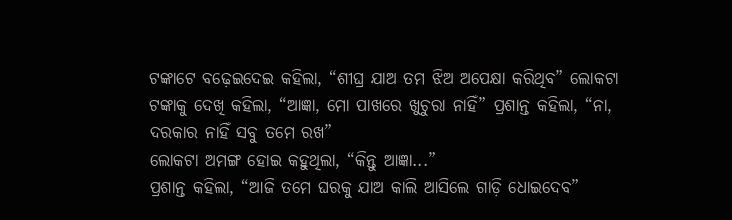ଟଙ୍କାଟେ ବଢ଼େଇଦେଇ କହିଲା, “ଶୀଘ୍ର ଯାଅ ତମ ଝିଅ ଅପେକ୍ଷା କରିଥିବ” ଲୋକଟା ଟଙ୍କାକୁ ଦେଖି କହିଲା, “ଆଜ୍ଞା, ମୋ ପାଖରେ ଖୁଚୁରା ନାହିଁ” ପ୍ରଶାନ୍ତ କହିଲା, “ନା, ଦରକାର ନାହିଁ ସବୁ ତମେ ରଖ”
ଲୋକଟା ଅମଙ୍ଗ ହୋଇ କହୁଥିଲା, “କିନ୍ତୁ ଆଜ୍ଞା...”
ପ୍ରଶାନ୍ତ କହିଲା, “ଆଜି ତମେ ଘରକୁ ଯାଅ କାଲି ଆସିଲେ ଗାଡ଼ି ଧୋଇଦେବ”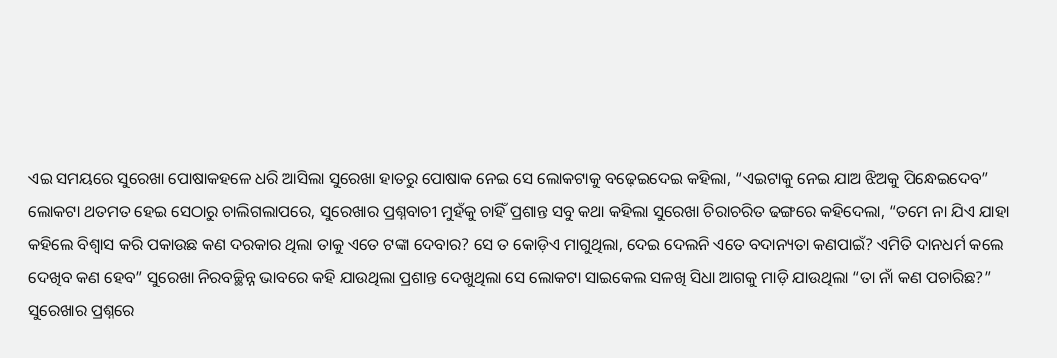ଏଇ ସମୟରେ ସୁରେଖା ପୋଷାକହଳେ ଧରି ଆସିଲା ସୁରେଖା ହାତରୁ ପୋଷାକ ନେଇ ସେ ଲୋକଟାକୁ ବଢ଼େଇଦେଇ କହିଲା, “ଏଇଟାକୁ ନେଇ ଯାଅ ଝିଅକୁ ପିନ୍ଧେଇଦେବ”
ଲୋକଟା ଥତମତ ହେଇ ସେଠାରୁ ଚାଲିଗଲାପରେ, ସୁରେଖାର ପ୍ରଶ୍ନବାଚୀ ମୁହଁକୁ ଚାହିଁ ପ୍ରଶାନ୍ତ ସବୁ କଥା କହିଲା ସୁରେଖା ଚିରାଚରିତ ଢଙ୍ଗରେ କହିଦେଲା, “ତମେ ନା ଯିଏ ଯାହା କହିଲେ ବିଶ୍ବାସ କରି ପକାଉଛ କଣ ଦରକାର ଥିଲା ତାକୁ ଏତେ ଟଙ୍କା ଦେବାର? ସେ ତ କୋଡ଼ିଏ ମାଗୁଥିଲା, ଦେଇ ଦେଲନି ଏତେ ବଦାନ୍ୟତା କଣପାଇଁ? ଏମିତି ଦାନଧର୍ମ କଲେ ଦେଖିବ କଣ ହେବ” ସୁରେଖା ନିରବଚ୍ଛିନ୍ନ ଭାବରେ କହି ଯାଉଥିଲା ପ୍ରଶାନ୍ତ ଦେଖୁଥିଲା ସେ ଲୋକଟା ସାଇକେଲ ସଳଖି ସିଧା ଆଗକୁ ମାଡ଼ି ଯାଉଥିଲା “ତା ନାଁ କଣ ପଚାରିଛ?” ସୁରେଖାର ପ୍ରଶ୍ନରେ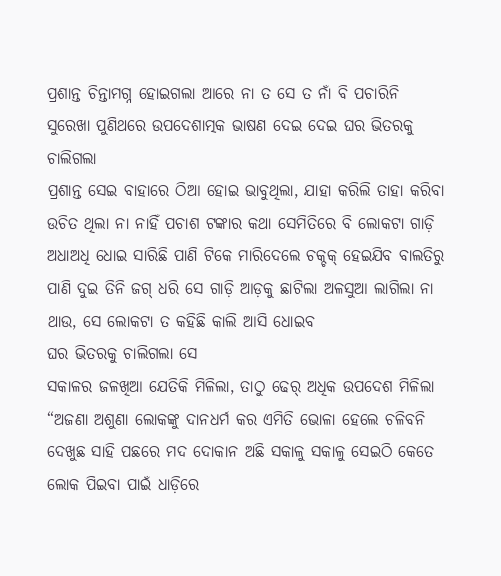ପ୍ରଶାନ୍ତ ଚିନ୍ତାମଗ୍ନ ହୋଇଗଲା ଆରେ ନା ତ ସେ ତ ନାଁ ବି ପଚାରିନି ସୁରେଖା ପୁଣିଥରେ ଉପଦେଶାତ୍ମକ ଭାଷଣ ଦେଇ ଦେଇ ଘର ଭିତରକୁ ଚାଲିଗଲା
ପ୍ରଶାନ୍ତ ସେଇ ବାହାରେ ଠିଆ ହୋଇ ଭାବୁଥିଲା, ଯାହା କରିଲି ତାହା କରିବା ଉଚିତ ଥିଲା ନା ନାହିଁ ପଚାଶ ଟଙ୍କାର କଥା ସେମିତିରେ ବି ଲୋକଟା ଗାଡ଼ି ଅଧାଅଧି ଧୋଇ ସାରିଛି ପାଣି ଟିକେ ମାରିଦେଲେ ଚକ୍ଚକ୍ ହେଇଯିବ ବାଲତିରୁ ପାଣି ଦୁଇ ତିନି ଜଗ୍ ଧରି ସେ ଗାଡ଼ି ଆଡ଼କୁ ଛାଟିଲା ଅଳସୁଆ ଲାଗିଲା ନା ଥାଉ, ସେ ଲୋକଟା ତ କହିଛି କାଲି ଆସି ଧୋଇବ
ଘର ଭିତରକୁ ଚାଲିଗଲା ସେ
ସକାଳର ଜଳଖିଆ ଯେତିକି ମିଳିଲା, ତାଠୁ ଢେର୍ ଅଧିକ ଉପଦେଶ ମିଳିଲା “ଅଜଣା ଅଶୁଣା ଲୋକଙ୍କୁ ଦାନଧର୍ମ କର ଏମିତି ଭୋଳା ହେଲେ ଚଳିବନି ଦେଖୁଛ ସାହି ପଛରେ ମଦ ଦୋକାନ ଅଛି ସକାଳୁ ସକାଳୁ ସେଇଠି କେତେ ଲୋକ ପିଇବା ପାଇଁ ଧାଡ଼ିରେ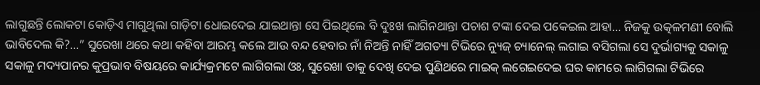ଲାଗୁଛନ୍ତି ଲୋକଟା କୋଡ଼ିଏ ମାଗୁଥିଲା ଗାଡ଼ିଟା ଧୋଇଦେଇ ଯାଇଥାନ୍ତା ସେ ପିଇଥିଲେ ବି ଦୁଃଖ ଲାଗିନଥାନ୍ତା ପଚାଶ ଟଙ୍କା ଦେଇ ପକେଇଲ ଆହା... ନିଜକୁ ଉତ୍କଳମଣୀ ବୋଲି ଭାବିଦେଲ କି?...” ସୁରେଖା ଥରେ କଥା କହିବା ଆରମ୍ଭ କଲେ ଆଉ ବନ୍ଦ ହେବାର ନାଁ ନିଅନ୍ତି ନାହିଁ ଅଗତ୍ୟା ଟିଭିରେ ନ୍ୟୁଜ୍ ଚ୍ୟାନେଲ୍ ଲଗାଇ ବସିଗଲା ସେ ଦୁର୍ଭାଗ୍ୟକୁ ସକାଳୁ ସକାଳୁ ମଦ୍ୟପାନର କୁପ୍ରଭାବ ବିଷୟରେ କାର୍ଯ୍ୟକ୍ରମଟେ ଲାଗିଗଲା ଓଃ, ସୁରେଖା ତାକୁ ଦେଖି ଦେଇ ପୁଣିଥରେ ମାଇକ୍ ଲଗେଇଦେଇ ଘର କାମରେ ଲାଗିଗଲା ଟିଭିରେ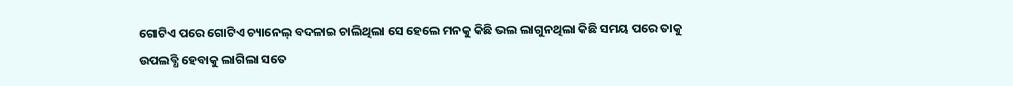ଗୋଟିଏ ପରେ ଗୋଟିଏ ଚ୍ୟାନେଲ୍ ବଦଳାଇ ଚାଲିଥିଲା ସେ ହେଲେ ମନକୁ କିଛି ଭଲ ଲାଗୁନଥିଲା କିଛି ସମୟ ପରେ ତାକୁ ଉପଲବ୍ଧି ହେବାକୁ ଲାଗିଲା ସତେ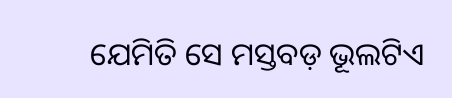ଯେମିତି ସେ ମସ୍ତବଡ଼ ଭୂଲଟିଏ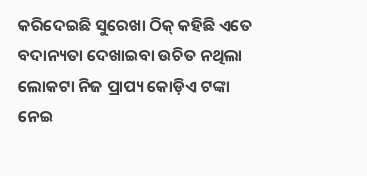କରିଦେଇଛି ସୁରେଖା ଠିକ୍ କହିଛି ଏତେ ବଦାନ୍ୟତା ଦେଖାଇବା ଉଚିତ ନଥିଲା ଲୋକଟା ନିଜ ପ୍ରାପ୍ୟ କୋଡ଼ିଏ ଟଙ୍କା ନେଇ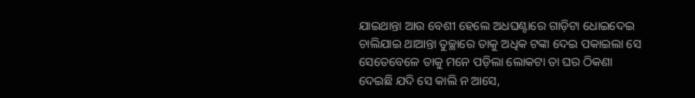ଯାଇଥାନ୍ତା ଆଉ ବେଶୀ ହେଲେ ଅଧଘଣ୍ଟାରେ ଗାଡ଼ିଟା ଧୋଇଦେଇ ଚାଲିଯାଇ ଥାଆନ୍ତା ତୁଚ୍ଛାରେ ତାକୁ ଅଧିକ ଟଙ୍କା ଦେଇ ପକାଇଲା ସେ
ସେତେବେଳେ ତାକୁ ମନେ ପଡ଼ିଲା ଲୋକଟା ତା ଘର ଠିକଣା ଦେଇଛି ଯଦି ସେ କାଲି ନ ଆସେ,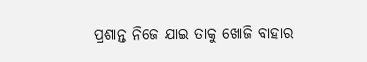ପ୍ରଶାନ୍ତ ନିଜେ ଯାଇ ତାକୁ ଖୋଜି ବାହାର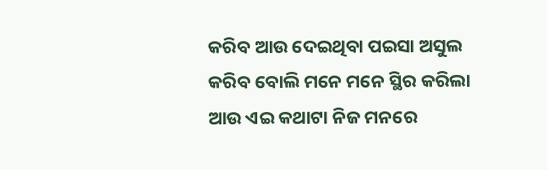କରିବ ଆଉ ଦେଇଥିବା ପଇସା ଅସୁଲ କରିବ ବୋଲି ମନେ ମନେ ସ୍ଥିର କରିଲା ଆଉ ଏଇ କଥାଟା ନିଜ ମନରେ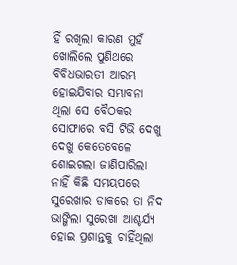ହିଁ ରଖିଲା କାରଣ ମୁହଁ ଖୋଲିଲେ ପୁଣିଥରେ ବିବିଧଭାରତୀ ଆରମ୍ଭ ହୋଇଯିବାର ସମ୍ଭାବନା ଥିଲା ସେ ବୈଠକର ସୋଫାରେ ବସି ଟିଭି ଦେଖୁ ଦେଖୁ କେତେବେଳେ ଶୋଇଗଲା ଜାଣିପାରିଲା ନାହିଁ କିଛି ସମୟପରେ ସୁରେଖାର ଡାକରେ ତା ନିଦ ଭାଙ୍ଗିଲା ସୁରେଖା ଆଶ୍ଚର୍ଯ୍ୟ ହୋଇ ପ୍ରଶାନ୍ତକୁ ଚାହିଁଥିଲା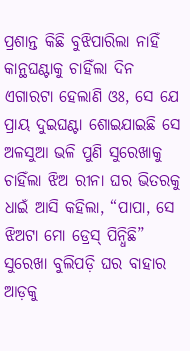ପ୍ରଶାନ୍ତ କିଛି ବୁଝିପାରିଲା ନାହିଁ କାନ୍ଥଘଣ୍ଟାକୁ ଚାହିଁଲା ଦିନ ଏଗାରଟା ହେଲାଣି ଓଃ, ସେ ଯେ ପ୍ରାୟ ଦୁଇଘଣ୍ଟା ଶୋଇଯାଇଛି ସେ ଅଳସୁଆ ଭଳି ପୁଣି ସୁରେଖାକୁ ଚାହିଁଲା ଝିଅ ରୀନା ଘର ଭିତରକୁ ଧାଇଁ ଆସି କହିଲା, “ପାପା, ସେ ଝିଅଟା ମୋ ଡ୍ରେସ୍ ପିନ୍ଧିଛି” ସୁରେଖା ବୁଲିପଡ଼ି ଘର ବାହାର ଆଡ଼କୁ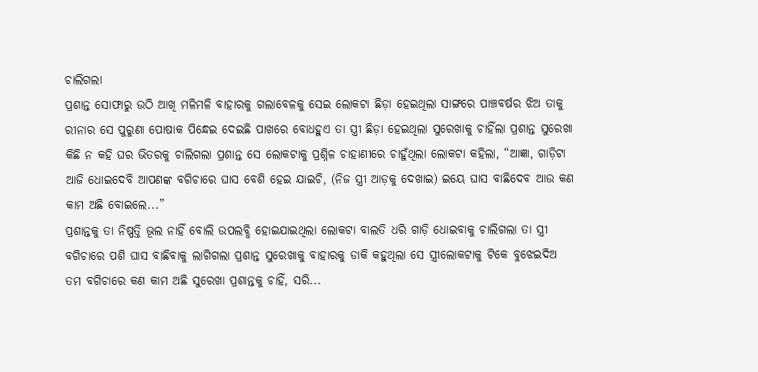ଚାଲିଗଲା
ପ୍ରଶାନ୍ତ ସୋଫାରୁ ଉଠି ଆଖି ମଳିମଳି ବାହାରକୁ ଗଲାବେଳକୁ ସେଇ ଲୋକଟା ଛିଡ଼ା ହେଇଥିଲା ସାଙ୍ଗରେ ପାଞ୍ଚବର୍ଷର ଝିଅ ତାକୁ ରୀନାର ସେ ପୁରୁଣା ପୋଷାକ ପିନ୍ଧେଇ ଦେଇଛି ପାଖରେ ବୋଧହୁଏ ତା ସ୍ତ୍ରୀ ଛିଡ଼ା ହେଇଥିଲା ସୁରେଖାକୁ ଚାହିଁଲା ପ୍ରଶାନ୍ତ ସୁରେଖା କିଛି ନ କହି ଘର ଭିତରକୁ ଚାଲିଗଲା ପ୍ରଶାନ୍ତ ସେ ଲୋକଟାକୁ ପ୍ରଶ୍ନିଳ ଚାହାଣୀରେ ଚାହୁଁଥିଲା ଲୋକଟା କହିଲା, “ଆଜ୍ଞା, ଗାଡ଼ିଟା ଆଜି ଧୋଇଦେବି ଆପଣଙ୍କ ବଗିଚାରେ ଘାସ ବେଶି ହେଇ ଯାଇଚି, (ନିଜ ସ୍ତ୍ରୀ ଆଡ଼କୁ ଦେଖାଇ) ଇୟେ ଘାସ ବାଛିଦେବ ଆଉ କଣ କାମ ଅଛି ବୋଇଲେ...”
ପ୍ରଶାନ୍ତକୁ ତା ନିଷ୍ପତ୍ତି ଭୂଲ ନାହିଁ ବୋଲି ଉପଲବ୍ଧି ହୋଇଯାଇଥିଲା ଲୋକଟା ବାଲତି ଧରି ଗାଡ଼ି ଧୋଇବାକୁ ଚାଲିଗଲା ତା ସ୍ତ୍ରୀ ବଗିଚାରେ ପଶି ଘାସ ବାଛିବାକୁ ଲାଗିଗଲା ପ୍ରଶାନ୍ତ ସୁରେଖାକୁ ବାହାରକୁ ଡାକି କହୁଥିଲା ସେ ସ୍ତ୍ରୀଲୋକଟାକୁ ଟିକେ ବୁଝେଇଦିଅ ତମ ବଗିଚାରେ କଣ କାମ ଅଛି ସୁରେଖା ପ୍ରଶାନ୍ତକୁ ଚାହିଁ, ସରି...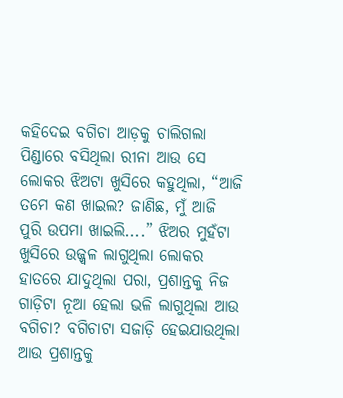କହିଦେଇ ବଗିଚା ଆଡ଼କୁ ଚାଲିଗଲା ପିଣ୍ଡାରେ ବସିଥିଲା ରୀନା ଆଉ ସେ ଲୋକର ଝିଅଟା ଖୁସିରେ କହୁଥିଲା, “ଆଜି ତମେ କଣ ଖାଇଲ? ଜାଣିଛ, ମୁଁ ଆଜି ପୁରି ଉପମା ଖାଇଲି....” ଝିଅର ମୁହଁଟା ଖୁସିରେ ଉଜ୍ଜ୍ବଳ ଲାଗୁଥିଲା ଲୋକର ହାତରେ ଯାଦୁଥିଲା ପରା, ପ୍ରଶାନ୍ତକୁ ନିଜ ଗାଡ଼ିଟା ନୂଆ ହେଲା ଭଳି ଲାଗୁଥିଲା ଆଉ ବଗିଚା? ବଗିଚାଟା ସଜାଡ଼ି ହେଇଯାଉଥିଲା ଆଉ ପ୍ରଶାନ୍ତକୁ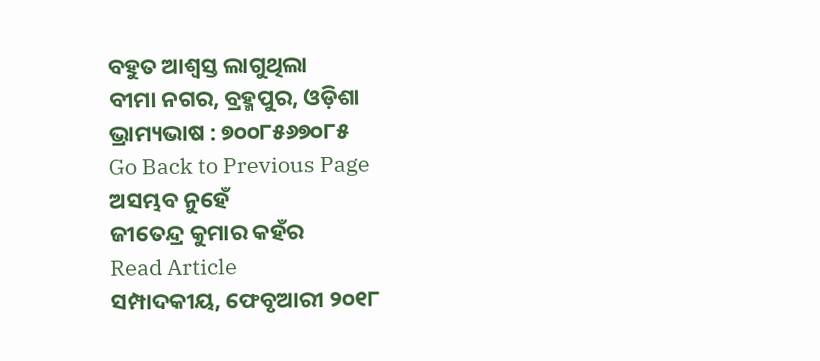ବହୁତ ଆଶ୍ବସ୍ତ ଲାଗୁଥିଲା
ବୀମା ନଗର, ବ୍ରହ୍ମପୁର, ଓଡ଼ିଶା
ଭ୍ରାମ୍ୟଭାଷ : ୭୦୦୮୫୬୭୦୮୫
Go Back to Previous Page
ଅସମ୍ଭବ ନୁହେଁ
ଜୀତେନ୍ଦ୍ର କୁମାର କହଁର
Read Article
ସମ୍ପାଦକୀୟ, ଫେବୃଆରୀ ୨୦୧୮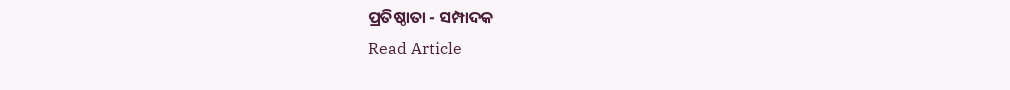ପ୍ରତିଷ୍ଠାତା - ସମ୍ପାଦକ
Read Article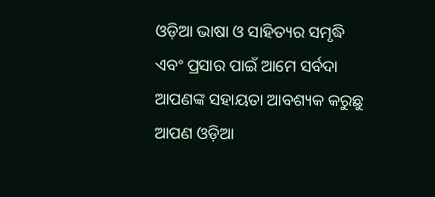ଓଡ଼ିଆ ଭାଷା ଓ ସାହିତ୍ୟର ସମୃଦ୍ଧି ଏବଂ ପ୍ରସାର ପାଇଁ ଆମେ ସର୍ବଦା ଆପଣଙ୍କ ସହାୟତା ଆବଶ୍ୟକ କରୁଛୁ ଆପଣ ଓଡ଼ିଆ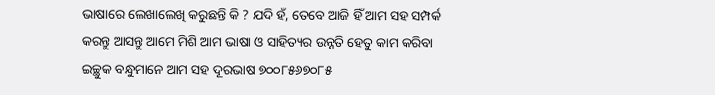ଭାଷାରେ ଲେଖାଲେଖି କରୁଛନ୍ତି କି ? ଯଦି ହଁ, ତେବେ ଆଜି ହିଁ ଆମ ସହ ସମ୍ପର୍କ କରନ୍ତୁ ଆସନ୍ତୁ ଆମେ ମିଶି ଆମ ଭାଷା ଓ ସାହିତ୍ୟର ଉନ୍ନତି ହେତୁ କାମ କରିବା
ଇଚ୍ଛୁକ ବନ୍ଧୁମାନେ ଆମ ସହ ଦୂରଭାଷ ୭୦୦୮୫୬୭୦୮୫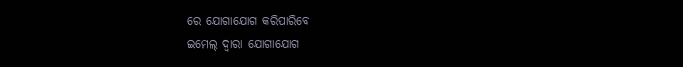ରେ ଯୋଗାଯୋଗ କରିପାରିବେ
ଇମେଲ୍ ଦ୍ବାରା ଯୋଗାଯୋଗ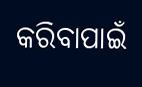କରିବାପାଇଁ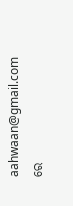aahwaan@gmail.com ରେ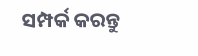ସମ୍ପର୍କ କରନ୍ତୁ